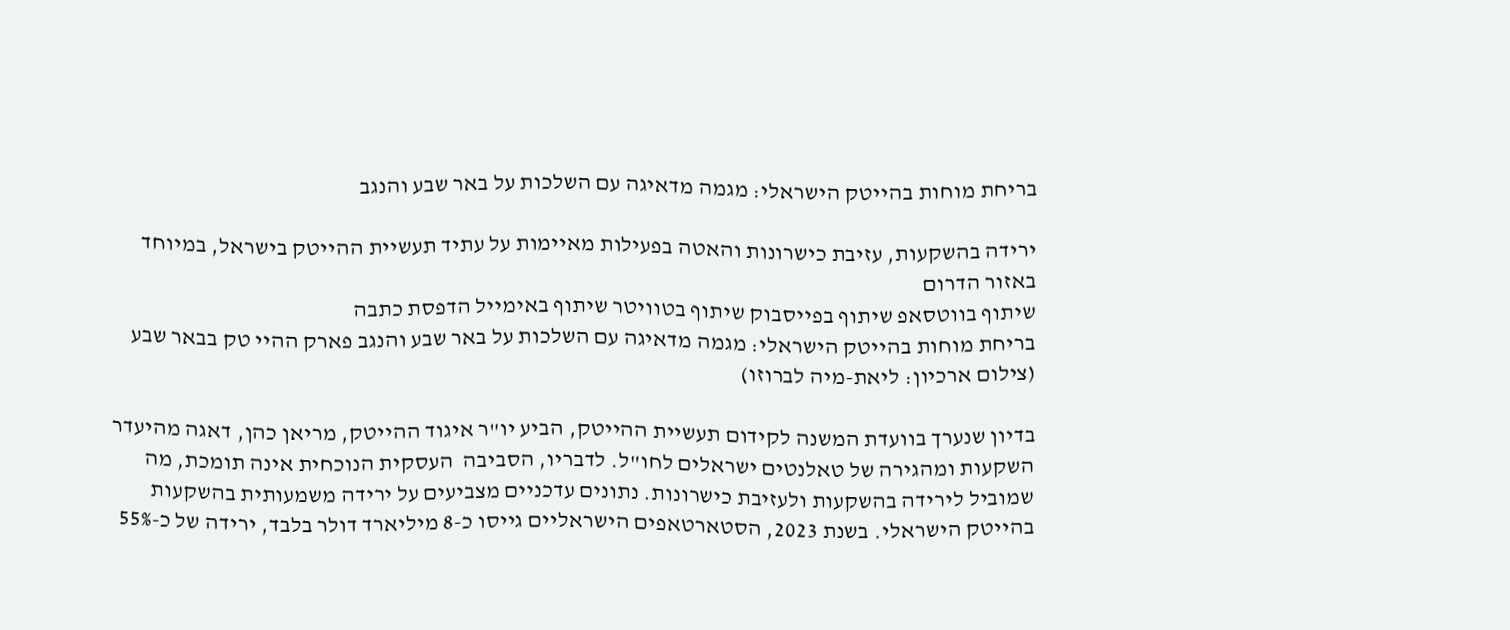בריחת מוחות בהייטק הישראלי: מגמה מדאיגה עם השלכות על באר שבע והנגב

ירידה בהשקעות, עזיבת כישרונות והאטה בפעילות מאיימות על עתיד תעשיית ההייטק בישראל, במיוחד באזור הדרום
שיתוף בווטסאפ שיתוף בפייסבוק שיתוף בטוויטר שיתוף באימייל הדפסת כתבה
בריחת מוחות בהייטק הישראלי: מגמה מדאיגה עם השלכות על באר שבע והנגב פארק ההיי טק בבאר שבע (צילום ארכיון: ליאת-מיה לברוזו)

בדיון שנערך בוועדת המשנה לקידום תעשיית ההייטק, הביע יו"ר איגוד ההייטק, מריאן כהן, דאגה מהיעדר השקעות ומהגירה של טאלנטים ישראלים לחו"ל. לדבריו, הסביבה  העסקית הנוכחית אינה תומכת, מה שמוביל לירידה בהשקעות ולעזיבת כישרונות. נתונים עדכניים מצביעים על ירידה משמעותית בהשקעות בהייטק הישראלי. בשנת 2023, הסטארטאפים הישראליים גייסו כ-8 מיליארד דולר בלבד, ירידה של כ-55%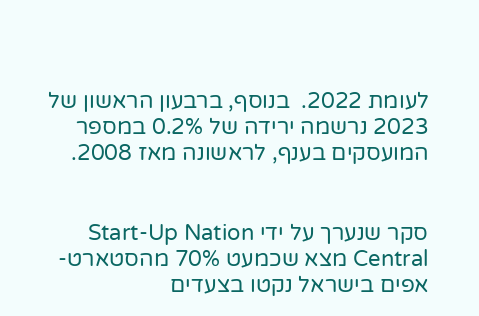לעומת 2022.  בנוסף, ברבעון הראשון של 2023 נרשמה ירידה של 0.2% במספר המועסקים בענף, לראשונה מאז 2008.


סקר שנערך על ידי Start-Up Nation Central מצא שכמעט 70% מהסטארט-אפים בישראל נקטו בצעדים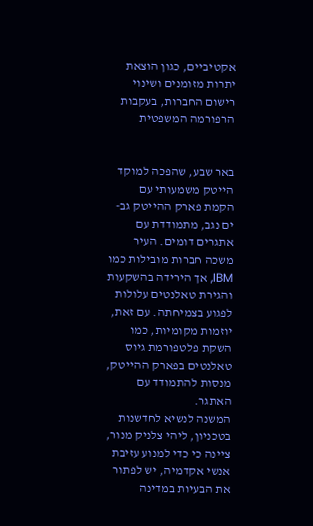אקטיביים, כגון הוצאת יתרות מזומנים ושינוי רישום החברות, בעקבות הרפורמה המשפטית


באר שבע, שהפכה למוקד הייטק משמעותי עם הקמת פארק ההייטק גב-ים נגב, מתמודדת עם אתגרים דומים. העיר משכה חברות מובילות כמו IBM, אך הירידה בהשקעות והגירת טאלנטים עלולות לפגוע בצמיחתה. עם זאת, יוזמות מקומיות, כמו השקת פלטפורמת גיוס טאלנטים בפארק ההייטק, מנסות להתמודד עם האתגר.
המשנה לנשיא לחדשנות בטכניון, ליהי צלניק מנור, ציינה כי כדי למנוע עזיבת אנשי אקדמיה, יש לפתור את הבעיות במדינה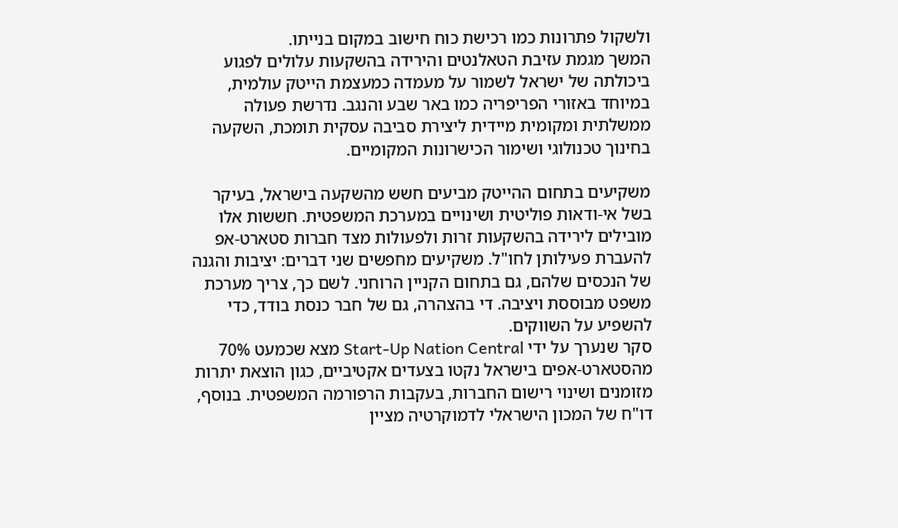ולשקול פתרונות כמו רכישת כוח חישוב במקום בנייתו.
המשך מגמת עזיבת הטאלנטים והירידה בהשקעות עלולים לפגוע ביכולתה של ישראל לשמור על מעמדה כמעצמת הייטק עולמית, במיוחד באזורי הפריפריה כמו באר שבע והנגב. נדרשת פעולה ממשלתית ומקומית מיידית ליצירת סביבה עסקית תומכת, השקעה בחינוך טכנולוגי ושימור הכישרונות המקומיים.

משקיעים בתחום ההייטק מביעים חשש מהשקעה בישראל, בעיקר בשל אי-ודאות פוליטית ושינויים במערכת המשפטית. חששות אלו מובילים לירידה בהשקעות זרות ולפעולות מצד חברות סטארט-אפ להעברת פעילותן לחו"ל. משקיעים מחפשים שני דברים: יציבות והגנה של הנכסים שלהם, גם בתחום הקניין הרוחני. לשם כך, צריך מערכת משפט מבוססת ויציבה. די בהצהרה, גם של חבר כנסת בודד, כדי להשפיע על השווקים.
סקר שנערך על ידי Start-Up Nation Central מצא שכמעט 70% מהסטארט-אפים בישראל נקטו בצעדים אקטיביים, כגון הוצאת יתרות מזומנים ושינוי רישום החברות, בעקבות הרפורמה המשפטית. בנוסף, דו"ח של המכון הישראלי לדמוקרטיה מציין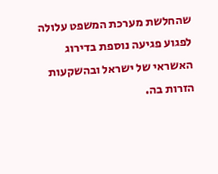שהחלשת מערכת המשפט עלולה לפגוע פגיעה נוספת בדירוג האשראי של ישראל ובהשקעות הזרות בה.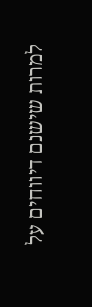למרות שישנם דיווחים על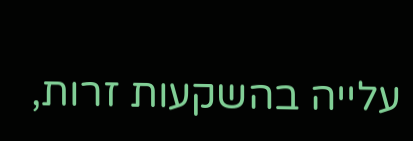עלייה בהשקעות זרות,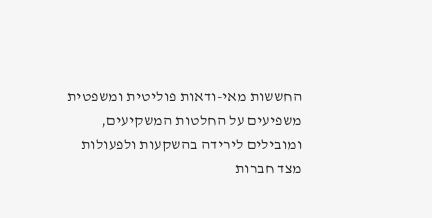החששות מאי-ודאות פוליטית ומשפטית משפיעים על החלטות המשקיעים, ומובילים לירידה בהשקעות ולפעולות מצד חברות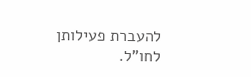להעברת פעילותן לחו"ל.